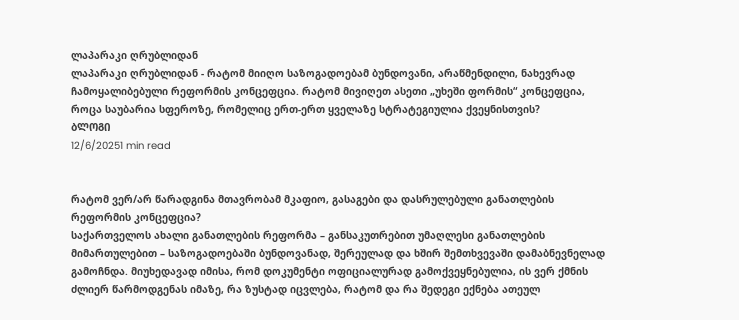ლაპარაკი ღრუბლიდან
ლაპარაკი ღრუბლიდან - რატომ მიიღო საზოგადოებამ ბუნდოვანი, არაწმენდილი, ნახევრად ჩამოყალიბებული რეფორმის კონცეფცია. რატომ მივიღეთ ასეთი „უხეში ფორმის“ კონცეფცია, როცა საუბარია სფეროზე, რომელიც ერთ-ერთ ყველაზე სტრატეგიულია ქვეყნისთვის?
ᲑᲚᲝᲒᲘ
12/6/20251 min read


რატომ ვერ/არ წარადგინა მთავრობამ მკაფიო, გასაგები და დასრულებული განათლების რეფორმის კონცეფცია?
საქართველოს ახალი განათლების რეფორმა – განსაკუთრებით უმაღლესი განათლების მიმართულებით – საზოგადოებაში ბუნდოვანად, შერეულად და ხშირ შემთხვევაში დამაბნევნელად გამოჩნდა. მიუხედავად იმისა, რომ დოკუმენტი ოფიციალურად გამოქვეყნებულია, ის ვერ ქმნის ძლიერ წარმოდგენას იმაზე, რა ზუსტად იცვლება, რატომ და რა შედეგი ექნება ათეულ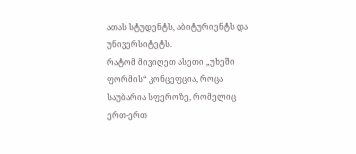ათას სტუდენტს, აბიტურიენტს და უნივერსიტეტს.
რატომ მივიღეთ ასეთი „უხეში ფორმის“ კონცეფცია, როცა საუბარია სფეროზე, რომელიც ერთ-ერთ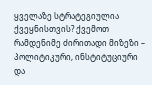ყველაზე სტრატეგიულია ქვეყნისთვის? ქვემოთ რამდენიმე ძირითადი მიზეზი – პოლიტიკური, ინსტიტუციური და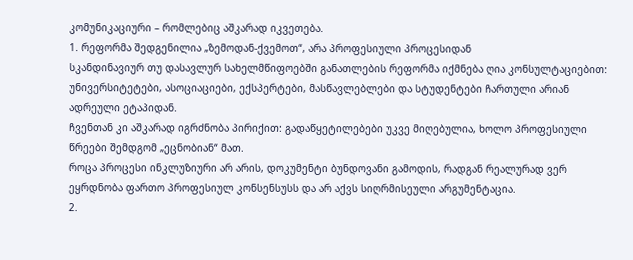კომუნიკაციური – რომლებიც აშკარად იკვეთება.
1. რეფორმა შედგენილია „ზემოდან-ქვემოთ“, არა პროფესიული პროცესიდან
სკანდინავიურ თუ დასავლურ სახელმწიფოებში განათლების რეფორმა იქმნება ღია კონსულტაციებით: უნივერსიტეტები, ასოციაციები, ექსპერტები, მასწავლებლები და სტუდენტები ჩართული არიან ადრეული ეტაპიდან.
ჩვენთან კი აშკარად იგრძნობა პირიქით: გადაწყეტილებები უკვე მიღებულია, ხოლო პროფესიული წრეები შემდგომ „ეცნობიან“ მათ.
როცა პროცესი ინკლუზიური არ არის, დოკუმენტი ბუნდოვანი გამოდის, რადგან რეალურად ვერ ეყრდნობა ფართო პროფესიულ კონსენსუსს და არ აქვს სიღრმისეული არგუმენტაცია.
2.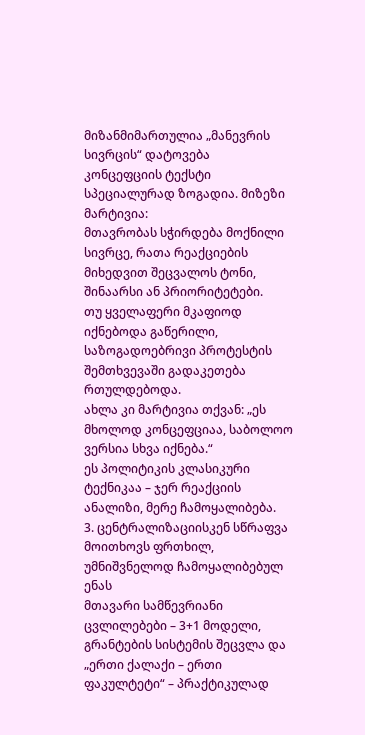მიზანმიმართულია „მანევრის სივრცის“ დატოვება
კონცეფციის ტექსტი სპეციალურად ზოგადია. მიზეზი მარტივია:
მთავრობას სჭირდება მოქნილი სივრცე, რათა რეაქციების მიხედვით შეცვალოს ტონი, შინაარსი ან პრიორიტეტები.
თუ ყველაფერი მკაფიოდ იქნებოდა გაწერილი, საზოგადოებრივი პროტესტის შემთხვევაში გადაკეთება რთულდებოდა.
ახლა კი მარტივია თქვან: „ეს მხოლოდ კონცეფციაა, საბოლოო ვერსია სხვა იქნება.“
ეს პოლიტიკის კლასიკური ტექნიკაა – ჯერ რეაქციის ანალიზი, მერე ჩამოყალიბება.
3. ცენტრალიზაციისკენ სწრაფვა მოითხოვს ფრთხილ, უმნიშვნელოდ ჩამოყალიბებულ ენას
მთავარი სამწევრიანი ცვლილებები – 3+1 მოდელი, გრანტების სისტემის შეცვლა და „ერთი ქალაქი – ერთი ფაკულტეტი“ – პრაქტიკულად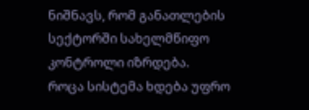ნიშნავს, რომ განათლების სექტორში სახელმწიფო კონტროლი იზრდება.
როცა სისტემა ხდება უფრო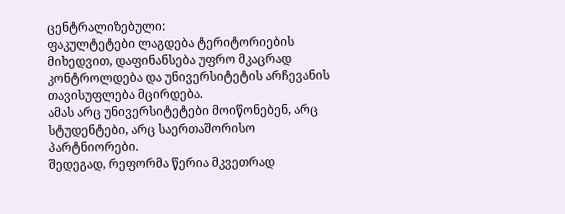ცენტრალიზებული:
ფაკულტეტები ლაგდება ტერიტორიების მიხედვით, დაფინანსება უფრო მკაცრად კონტროლდება და უნივერსიტეტის არჩევანის თავისუფლება მცირდება.
ამას არც უნივერსიტეტები მოიწონებენ, არც სტუდენტები, არც საერთაშორისო პარტნიორები.
შედეგად, რეფორმა წერია მკვეთრად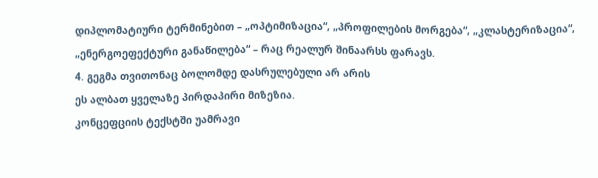დიპლომატიური ტერმინებით – „ოპტიმიზაცია“, „პროფილების მორგება“, „კლასტერიზაცია“, „ენერგოეფექტური განაწილება“ – რაც რეალურ შინაარსს ფარავს.
4. გეგმა თვითონაც ბოლომდე დასრულებული არ არის
ეს ალბათ ყველაზე პირდაპირი მიზეზია.
კონცეფციის ტექსტში უამრავი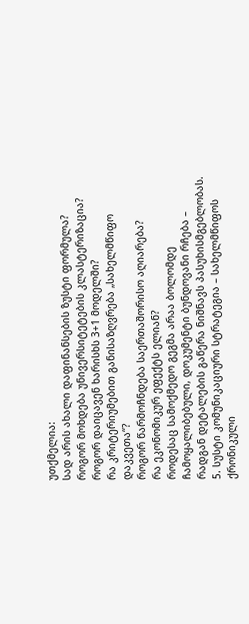უთქმელია:
სად არის ახალი დაფინანსების ზუსტი ფორმულა?
როგორ მოხდება უნივერსიტეტების კლასტერიზაცია?
როგორ დაიცავენ ხარისხს 3+1 მოდელში?
რა კრიტერიუმებით განისაზღვრება „სახელმწიფო დაკვეთა“?
როგორ წარმოჩნდება საერთაშორისო აღიარება?
რა ეკონომიკურ ეფექტს ელიან?
როდესაც სამოქმედო გეგმა არაა ბოლომდე ჩამოყალიბებული, დოკუმენტი ბუნდოვანი რჩება – რადგან დეტალების გაწერა ნიშნავს პასუხისმგებლობას.
5. სუსტი კომუნიკაციური სტრატეგია – სახელმწიფოს ქრონიკული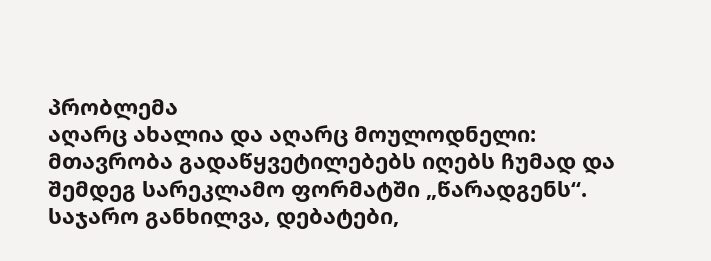პრობლემა
აღარც ახალია და აღარც მოულოდნელი:
მთავრობა გადაწყვეტილებებს იღებს ჩუმად და შემდეგ სარეკლამო ფორმატში „წარადგენს“.
საჯარო განხილვა, დებატები,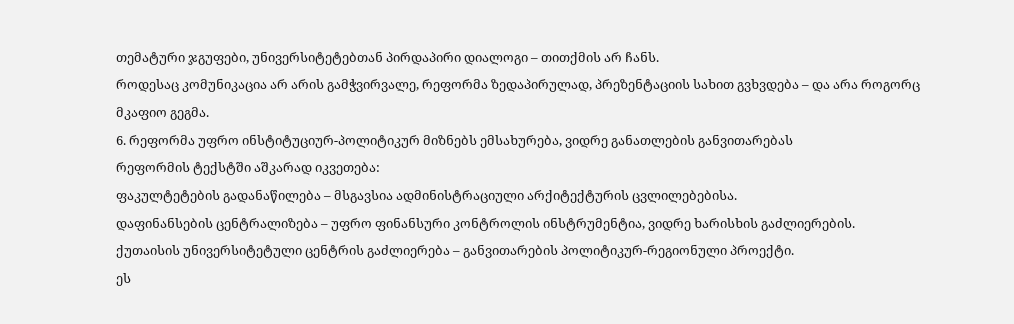თემატური ჯგუფები, უნივერსიტეტებთან პირდაპირი დიალოგი – თითქმის არ ჩანს.
როდესაც კომუნიკაცია არ არის გამჭვირვალე, რეფორმა ზედაპირულად, პრეზენტაციის სახით გვხვდება – და არა როგორც მკაფიო გეგმა.
6. რეფორმა უფრო ინსტიტუციურ-პოლიტიკურ მიზნებს ემსახურება, ვიდრე განათლების განვითარებას
რეფორმის ტექსტში აშკარად იკვეთება:
ფაკულტეტების გადანაწილება – მსგავსია ადმინისტრაციული არქიტექტურის ცვლილებებისა.
დაფინანსების ცენტრალიზება – უფრო ფინანსური კონტროლის ინსტრუმენტია, ვიდრე ხარისხის გაძლიერების.
ქუთაისის უნივერსიტეტული ცენტრის გაძლიერება – განვითარების პოლიტიკურ-რეგიონული პროექტი.
ეს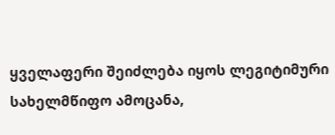ყველაფერი შეიძლება იყოს ლეგიტიმური სახელმწიფო ამოცანა,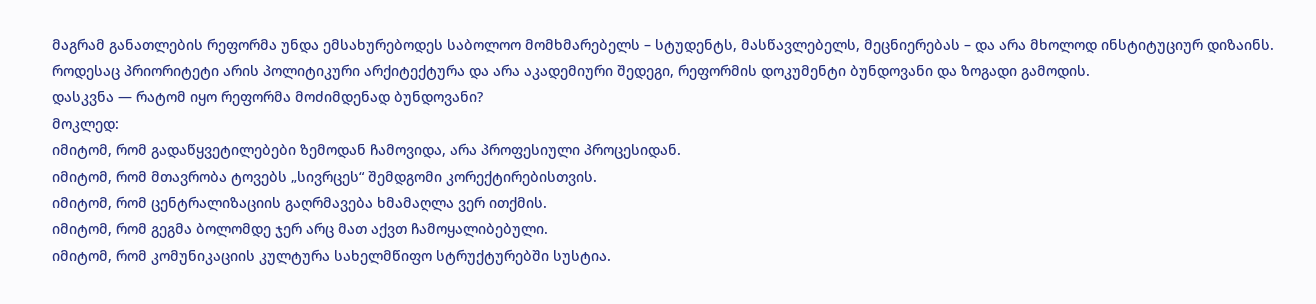მაგრამ განათლების რეფორმა უნდა ემსახურებოდეს საბოლოო მომხმარებელს – სტუდენტს, მასწავლებელს, მეცნიერებას – და არა მხოლოდ ინსტიტუციურ დიზაინს.
როდესაც პრიორიტეტი არის პოლიტიკური არქიტექტურა და არა აკადემიური შედეგი, რეფორმის დოკუმენტი ბუნდოვანი და ზოგადი გამოდის.
დასკვნა — რატომ იყო რეფორმა მოძიმდენად ბუნდოვანი?
მოკლედ:
იმიტომ, რომ გადაწყვეტილებები ზემოდან ჩამოვიდა, არა პროფესიული პროცესიდან.
იმიტომ, რომ მთავრობა ტოვებს „სივრცეს“ შემდგომი კორექტირებისთვის.
იმიტომ, რომ ცენტრალიზაციის გაღრმავება ხმამაღლა ვერ ითქმის.
იმიტომ, რომ გეგმა ბოლომდე ჯერ არც მათ აქვთ ჩამოყალიბებული.
იმიტომ, რომ კომუნიკაციის კულტურა სახელმწიფო სტრუქტურებში სუსტია.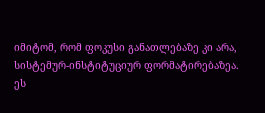იმიტომ, რომ ფოკუსი განათლებაზე კი არა, სისტემურ-ინსტიტუციურ ფორმატირებაზეა.
ეს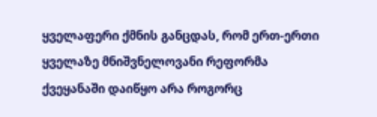ყველაფერი ქმნის განცდას, რომ ერთ-ერთი ყველაზე მნიშვნელოვანი რეფორმა ქვეყანაში დაიწყო არა როგორც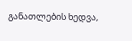განათლების ხედვა,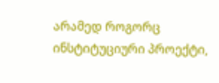არამედ როგორც ინსტიტუციური პროექტი,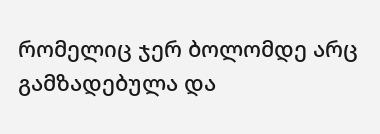რომელიც ჯერ ბოლომდე არც გამზადებულა და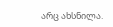არც ახსნილა.